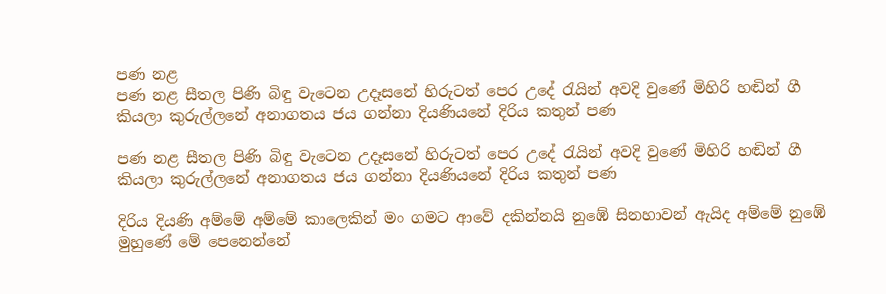පණ නළ
පණ නළ සීතල පිණි බිඳු වැටෙන උදෑසනේ හිරුටත් පෙර උදේ රැයින් අවදි වුණේ මිහිරි හඬින් ගී කියලා කුරුල්ලනේ අනාගතය ජය ගන්නා දියණියනේ දිරිය කතුන් පණ

පණ නළ සීතල පිණි බිඳු වැටෙන උදෑසනේ හිරුටත් පෙර උදේ රැයින් අවදි වුණේ මිහිරි හඬින් ගී කියලා කුරුල්ලනේ අනාගතය ජය ගන්නා දියණියනේ දිරිය කතුන් පණ

දිරිය දියණි අම්මේ අම්මේ කාලෙකින් මං ගමට ආවේ දකින්නයි නුඹේ සිනහාවන් ඇයිද අම්මේ නුඹේ මුහුණේ මේ පෙනෙන්නේ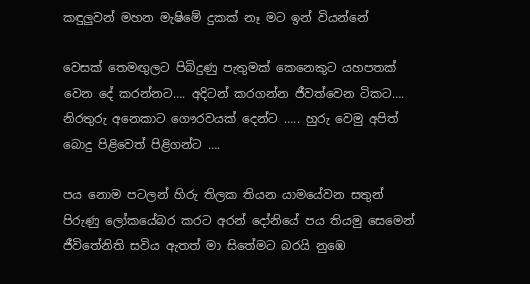කඳුලුවන් මහන මැෂිමේ දුකක් නෑ මට ඉන් වියන්නේ

වෙසක් තෙමඟුලට පිබිදුණු පැතුමක් කෙනෙකුට යහපතක් වෙන දේ කරන්නට…. අදිටන් කරගන්න ජීවත්වෙන ටිකට…. නිරතුරු අනෙකාට ගෞරවයක් දෙන්ට ….. හුරු වෙමු අපිත් බොදු පිළිවෙත් පිළිගන්ට ….

පය නොම පටලන් හිරු තිලක තියන යාමයේවන සතුන් පිරුණු ලෝකයේබර කරට අරන් දෝනියේ පය තියමු සෙමෙන් ජීවිතේනිති සවිය ඇතත් මා සිතේමට බරයි නුඹෙ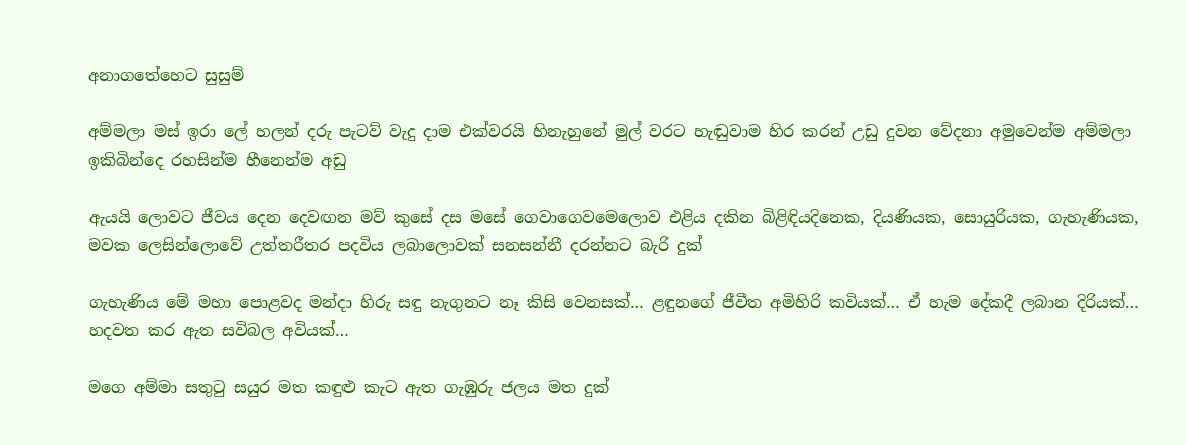අනාගතේහෙට සුසුම්

අම්මලා මස් ඉරා ලේ හලන් දරු පැටව් වැදු දාම එක්වරයි හිනැහුනේ මුල් වරට හැඬුවාම හිර කරන් උඩු දුවන වේදනා අමුවෙන්ම අම්මලා ඉකිබින්දෙ රහසින්ම හීනෙන්ම අඩු

ඇයයි ලොවට ජීවය දෙන දෙවඟන මව් කුසේ දස මසේ ගෙවාගෙවමෙලොව එළිය දකින බිළිඳියදිනෙක, දියණියක, සොයුරියක, ගැහැණියක, මවක ලෙසින්ලොවේ උත්තරීතර පදවිය ලබාලොවක් සනසන්නී දරන්නට බැරි දුක්

ගැහැණිය මේ මහා පොළවද මන්දා හිරු සඳු නැගුනට නෑ කිසි වෙනසක්… ළඳුනගේ ජීවීත අමිහිරි කවියක්… ඒ හැම දේකදී ලබාන දිරියක්… හදවත කර ඇත සවිබල අවියක්…

මගෙ අම්මා සතුටු සයුර මත කඳුළු කැට ඇත ගැඹුරු ජලය මත දුක්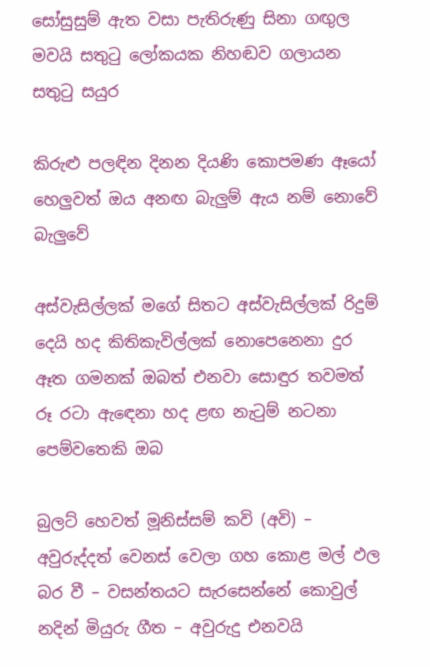සෝසුසුම් ඇත වසා පැතිරුණු සිනා ගඟුල මවයි සතුටු ලෝකයක නිහඬව ගලායන සතුටු සයුර

කිරුළු පලඳින දිනන දියණි කොපමණ ඈයෝ හෙලුවත් ඔය අනඟ බැලුම් ඇය නම් නොවේ බැලුවේ

අස්වැසිල්ලක් මගේ සිතට අස්වැසිල්ලක් රිදුම් දෙයි හද කිතිකැවිල්ලක් නොපෙනෙනා දුර ඈත ගමනක් ඔබත් එනවා සොඳුර තවමත් රූ රටා ඇඳෙනා හද ළඟ නැටුම් නටනා පෙම්වතෙකි ඔබ

බුලට් හෙවත් මූනිස්සම් කවි (අවි) – අවුරුද්දත් වෙනස් වෙලා ගහ කොළ මල් ඵල බර වී – වසන්තයට සැරසෙන්නේ කොවුල් නදින් මියුරු ගීත – අවුරුදු එනවයි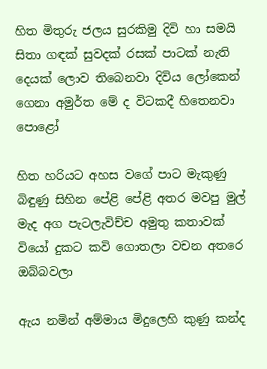හිත මිතුරු ජලය සුරකිමු දිවි හා සමයි සිතා ගඳක් සුවදක් රසක් පාටක් නැති දෙයක් ලොව තිබෙනවා දිවිය ලෝකෙන් ගෙනා අමුර්ත මේ ද විටකදී හිතෙනවා පොළෝ

හිත හරියට අහස වගේ පාට මැකුණු බිඳුණු සිහින පේළි පේළි අතර මවපු මුල් මැද අග පැටලැවිච්ච අමුතු කතාවක් වියෝ දුකට කවි ගොතලා වචන අතරෙ ඔබ්බවලා

ඇය නමින් අම්මාය මිදුලෙහි කුණු කන්ද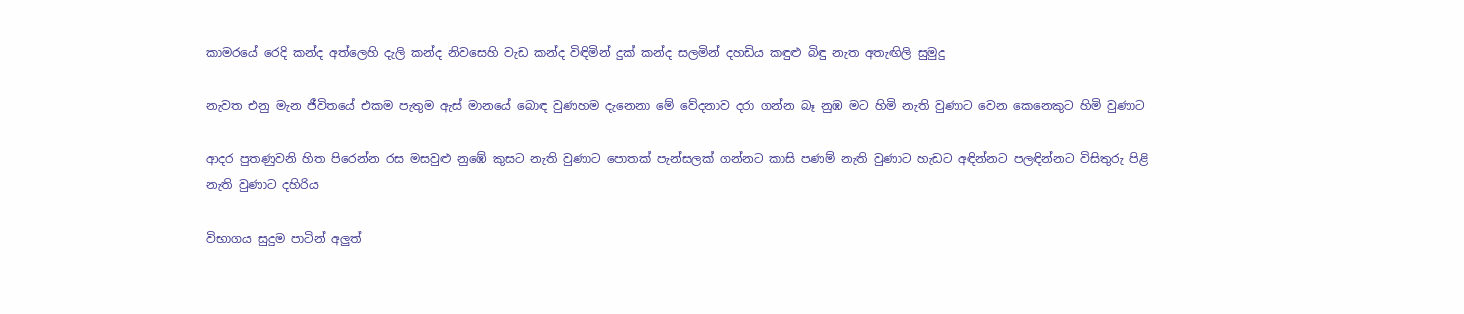කාමරයේ රෙදි කන්ද අත්ලෙහි දැලි කන්ද නිවසෙහි වැඩ කන්ද විඳිමින් දුක් කන්ද සලමින් දහඩිය කඳුළු බිඳු නැත අතැඟිලි සුමුදු

නැවත එනු මැන ජීවිතයේ එකම පැතුම ඇස් මානයේ බොඳ වුණහම දැනෙනා මේ වේදනාව දරා ගන්න බෑ නුඹ මට හිමි නැති වුණාට වෙන කෙනෙකුට හිමි වුණාට

ආදර පුතණුවනි හිත පිරෙන්න රස මසවුළු නුඹේ කුසට නැති වුණාට පොතක් පැන්සලක් ගන්නට කාසි පණම් නැති වුණාට හැඩට අඳින්නට පලඳින්නට විසිතුරු පිළි නැති වුණාට දහිරිය

විභාගය සුදුම පාටින් අලුත්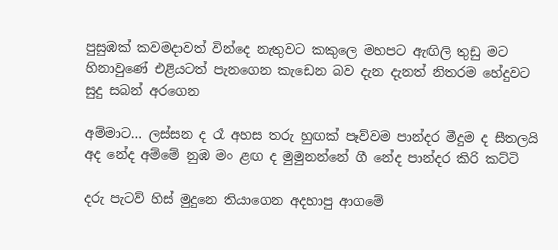පුසුඹක් කවමදාවත් වින්දෙ නැතුවට කකුලෙ මහපට ඇඟිලි තුඩු මට හිනාවුණේ එළියටත් පැනගෙන කැඩෙන බව දැන දැනත් නිතරම හේදුවට සුදු සබන් අරගෙන

අම්මාට… ලස්සන ද රෑ අහස තරු හුඟක් පෑව්වම පාන්දර මීදුම ද සීතලයි අද නේද අම්මේ නුඹ මං ළඟ ද මුමුනන්නේ ගී නේද පාන්දර කිරි කට්ටි

දරු පැටව් හිස් මුදුනෙ තියාගෙන අදහාපු ආගමේ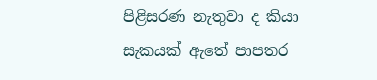පිළිසරණ නැතුවා ද කියා සැකයක් ඇතේ පාපතර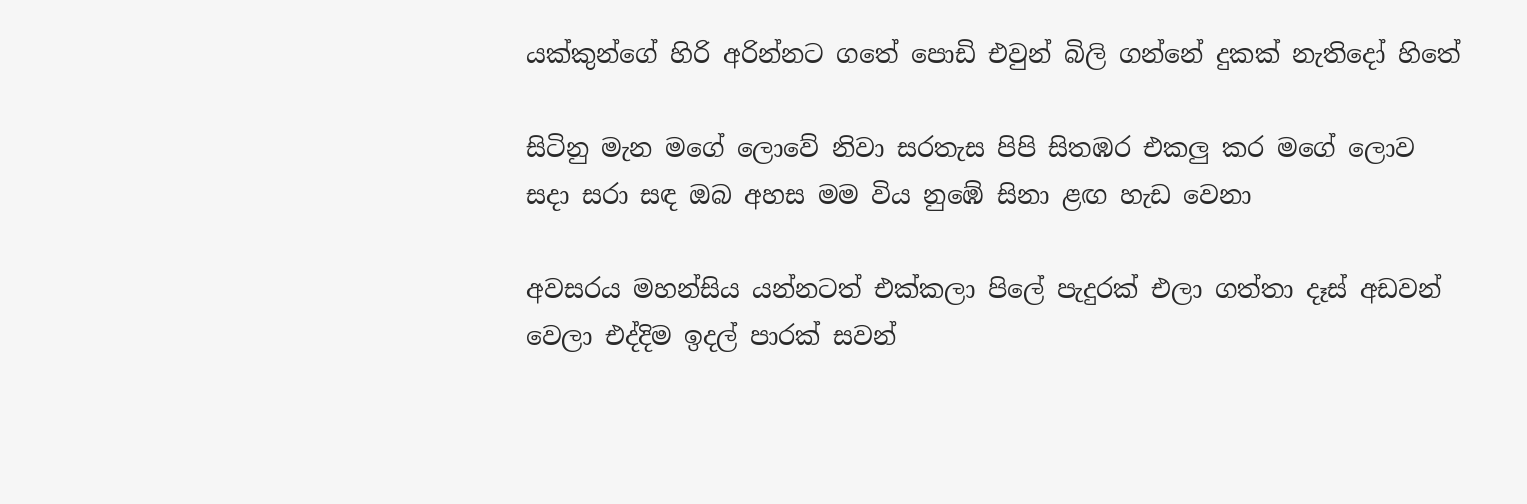යක්කුන්ගේ හිරි අරින්නට ගතේ පොඩි එවුන් බිලි ගන්නේ දුකක් නැතිදෝ හිතේ

සිටිනු මැන මගේ ලොවේ නිවා සරතැස පිපි සිතඹර එකලු කර මගේ ලොව සදා සරා සඳ ඔබ අහස මම විය නුඹේ සිනා ළඟ හැඩ වෙනා

අවසරය මහන්සිය යන්නටත් එක්කලා පිලේ පැදුරක් එලා ගත්තා දෑස් අඩවන් වෙලා එද්දිම ඉදල් පාරක් සවන්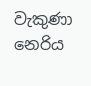වැකුණා නෙරිය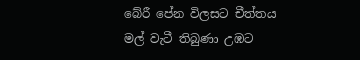බේරී පේන විලසට චීත්තය මල් වැටී තිබුණා උඹට